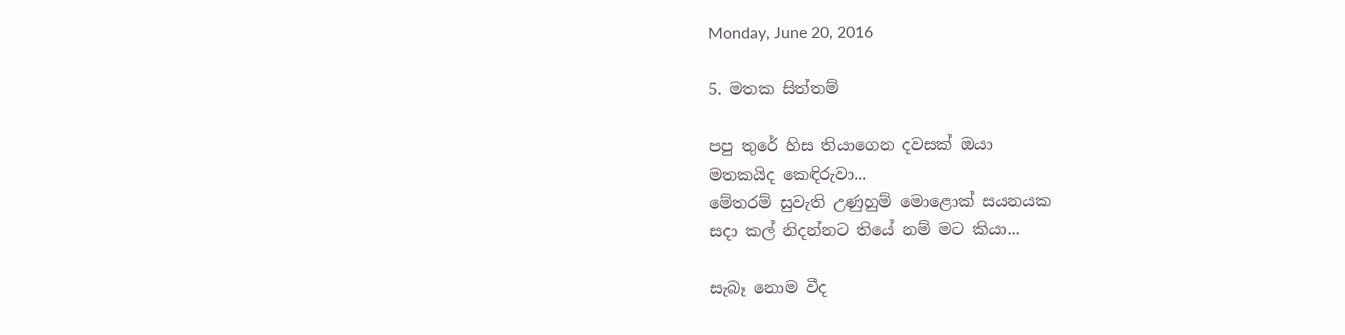Monday, June 20, 2016

5. මතක සිත්තම්

පපු තුරේ හිස තියාගෙන දවසක් ඔයා
මතකයිද කෙඳිරුවා...
මේතරම් සුවැති උණුහුම් මොළොක් සයනයක
සදා කල් නිදන්නට තියේ නම් මට කියා...

සැබෑ නොම වීද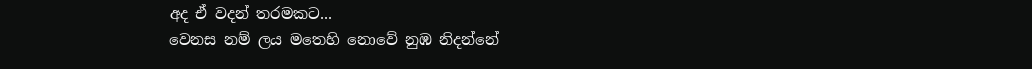අද ඒ වදන් තරමකට...
වෙනස නම් ලය මතෙහි නොවේ නුඹ නිදන්නේ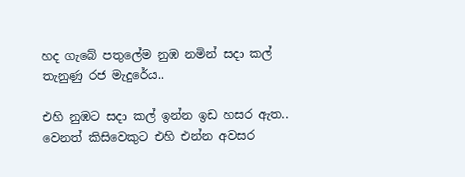හද ගැබේ පතුලේම නුඹ නමින් සදා කල්
තැනුණු රජ මැදුරේය..

එහි නුඹට සදා කල් ඉන්න ඉඩ හසර ඇත..
වෙනත් කිසිවෙකුට එහි එන්න අවසර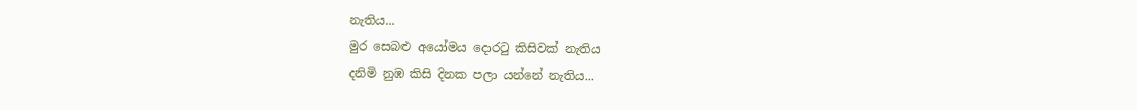නැතිය...
මුර සෙබළු අයෝමය දොර‍ටු කිසිවක් නැතිය
දනිමි නුඹ කිසි දිනක පලා යන්නේ නැතිය...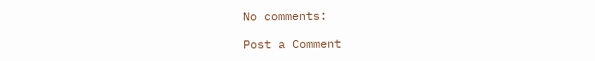No comments:

Post a Comment